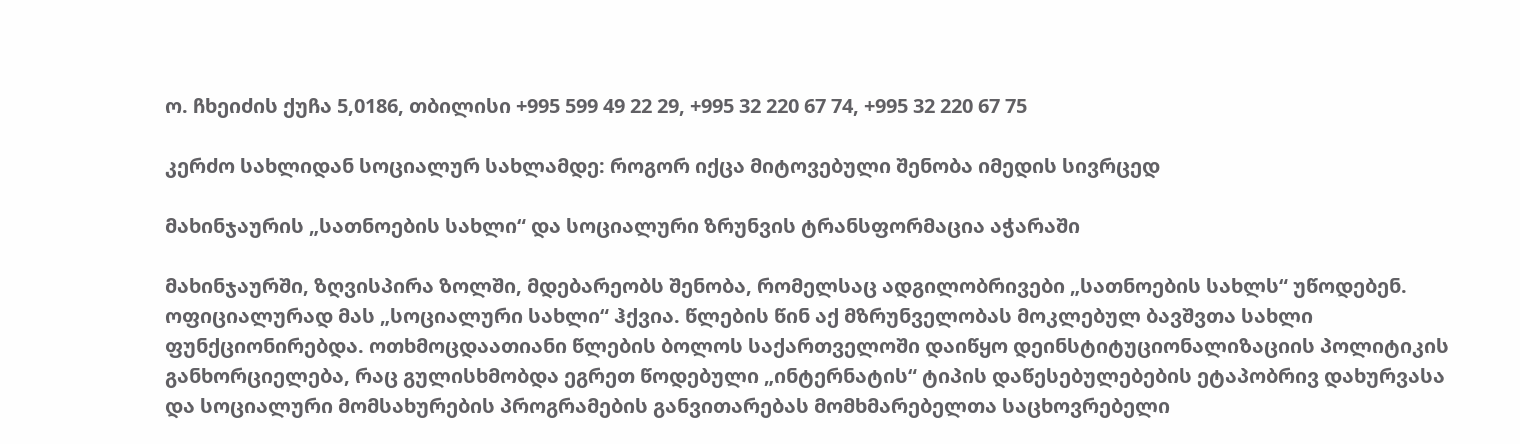ო. ჩხეიძის ქუჩა 5,0186, თბილისი +995 599 49 22 29, +995 32 220 67 74, +995 32 220 67 75

კერძო სახლიდან სოციალურ სახლამდე: როგორ იქცა მიტოვებული შენობა იმედის სივრცედ

მახინჯაურის „სათნოების სახლი“ და სოციალური ზრუნვის ტრანსფორმაცია აჭარაში

მახინჯაურში, ზღვისპირა ზოლში, მდებარეობს შენობა, რომელსაც ადგილობრივები „სათნოების სახლს“ უწოდებენ. ოფიციალურად მას „სოციალური სახლი“ ჰქვია. წლების წინ აქ მზრუნველობას მოკლებულ ბავშვთა სახლი ფუნქციონირებდა. ოთხმოცდაათიანი წლების ბოლოს საქართველოში დაიწყო დეინსტიტუციონალიზაციის პოლიტიკის განხორციელება, რაც გულისხმობდა ეგრეთ წოდებული „ინტერნატის“ ტიპის დაწესებულებების ეტაპობრივ დახურვასა და სოციალური მომსახურების პროგრამების განვითარებას მომხმარებელთა საცხოვრებელი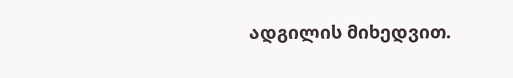ადგილის მიხედვით.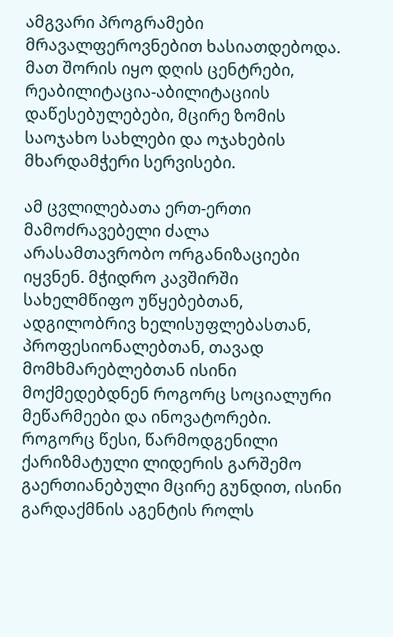ამგვარი პროგრამები მრავალფეროვნებით ხასიათდებოდა. მათ შორის იყო დღის ცენტრები, რეაბილიტაცია-აბილიტაციის დაწესებულებები, მცირე ზომის საოჯახო სახლები და ოჯახების მხარდამჭერი სერვისები.

ამ ცვლილებათა ერთ-ერთი მამოძრავებელი ძალა არასამთავრობო ორგანიზაციები იყვნენ. მჭიდრო კავშირში სახელმწიფო უწყებებთან, ადგილობრივ ხელისუფლებასთან, პროფესიონალებთან, თავად მომხმარებლებთან ისინი მოქმედებდნენ როგორც სოციალური მეწარმეები და ინოვატორები. როგორც წესი, წარმოდგენილი ქარიზმატული ლიდერის გარშემო გაერთიანებული მცირე გუნდით, ისინი გარდაქმნის აგენტის როლს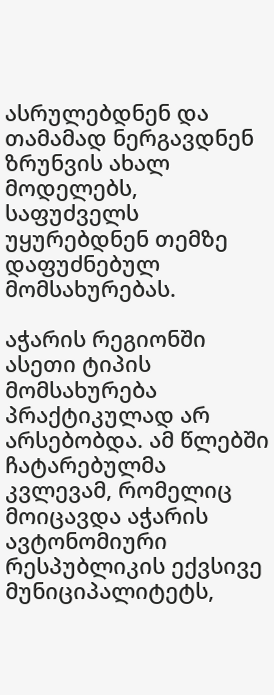ასრულებდნენ და თამამად ნერგავდნენ ზრუნვის ახალ მოდელებს, საფუძველს უყურებდნენ თემზე დაფუძნებულ მომსახურებას.

აჭარის რეგიონში ასეთი ტიპის მომსახურება პრაქტიკულად არ არსებობდა. ამ წლებში ჩატარებულმა კვლევამ, რომელიც მოიცავდა აჭარის ავტონომიური რესპუბლიკის ექვსივე მუნიციპალიტეტს,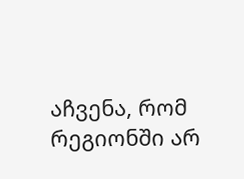აჩვენა, რომ რეგიონში არ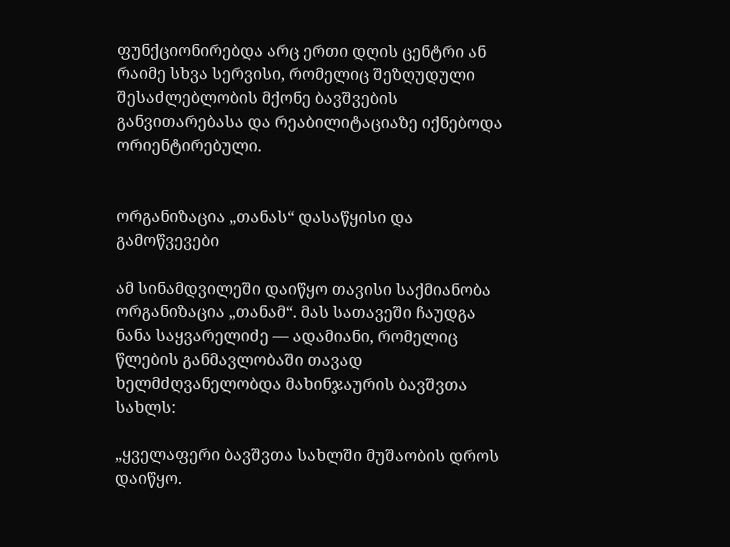ფუნქციონირებდა არც ერთი დღის ცენტრი ან რაიმე სხვა სერვისი, რომელიც შეზღუდული შესაძლებლობის მქონე ბავშვების განვითარებასა და რეაბილიტაციაზე იქნებოდა ორიენტირებული.


ორგანიზაცია „თანას“ დასაწყისი და გამოწვევები

ამ სინამდვილეში დაიწყო თავისი საქმიანობა ორგანიზაცია „თანამ“. მას სათავეში ჩაუდგა ნანა საყვარელიძე — ადამიანი, რომელიც წლების განმავლობაში თავად ხელმძღვანელობდა მახინჯაურის ბავშვთა სახლს:

„ყველაფერი ბავშვთა სახლში მუშაობის დროს დაიწყო.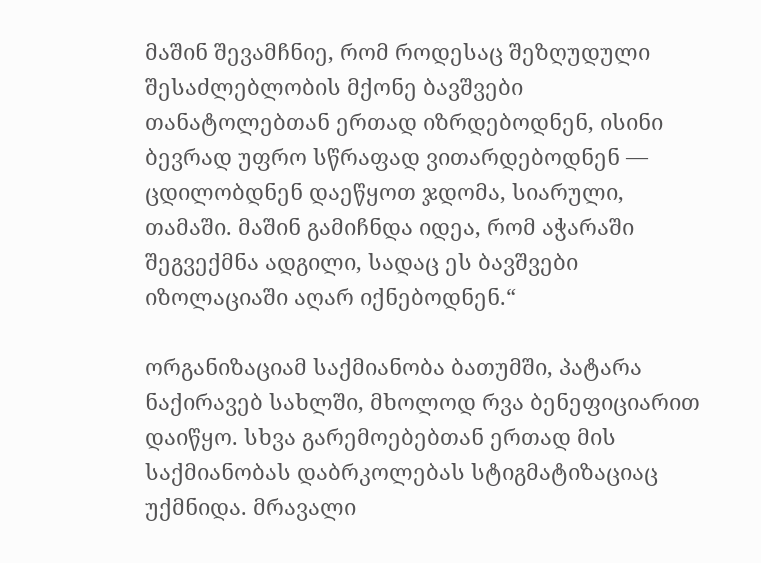მაშინ შევამჩნიე, რომ როდესაც შეზღუდული შესაძლებლობის მქონე ბავშვები თანატოლებთან ერთად იზრდებოდნენ, ისინი ბევრად უფრო სწრაფად ვითარდებოდნენ — ცდილობდნენ დაეწყოთ ჯდომა, სიარული, თამაში. მაშინ გამიჩნდა იდეა, რომ აჭარაში შეგვექმნა ადგილი, სადაც ეს ბავშვები იზოლაციაში აღარ იქნებოდნენ.“

ორგანიზაციამ საქმიანობა ბათუმში, პატარა ნაქირავებ სახლში, მხოლოდ რვა ბენეფიციარით დაიწყო. სხვა გარემოებებთან ერთად მის საქმიანობას დაბრკოლებას სტიგმატიზაციაც უქმნიდა. მრავალი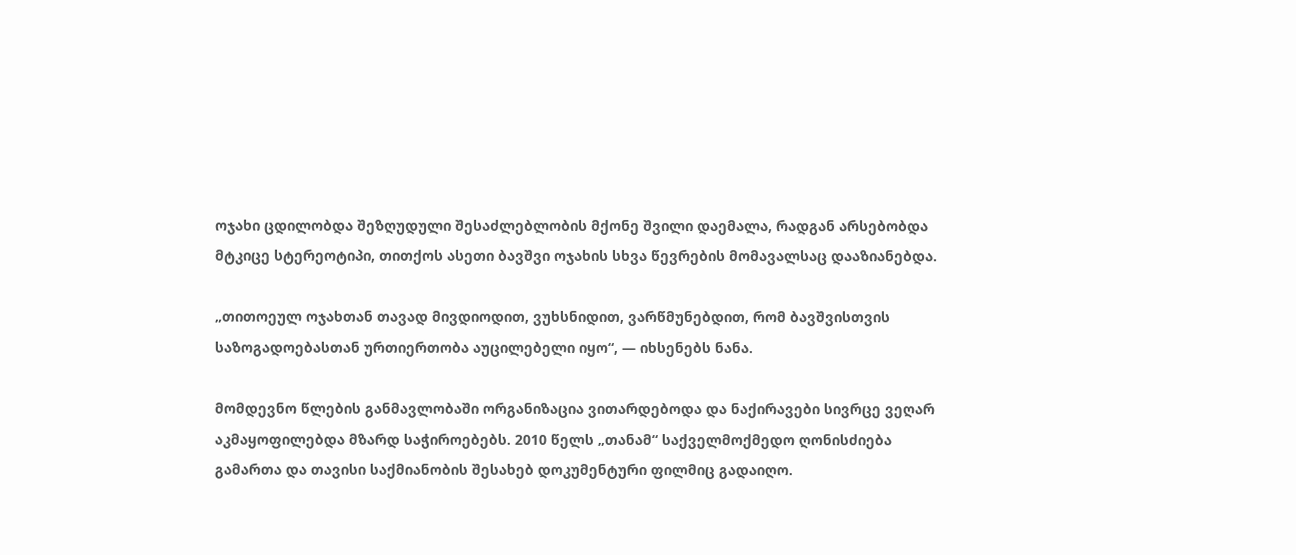ოჯახი ცდილობდა შეზღუდული შესაძლებლობის მქონე შვილი დაემალა, რადგან არსებობდა მტკიცე სტერეოტიპი, თითქოს ასეთი ბავშვი ოჯახის სხვა წევრების მომავალსაც დააზიანებდა.

„თითოეულ ოჯახთან თავად მივდიოდით, ვუხსნიდით, ვარწმუნებდით, რომ ბავშვისთვის საზოგადოებასთან ურთიერთობა აუცილებელი იყო“, — იხსენებს ნანა.

მომდევნო წლების განმავლობაში ორგანიზაცია ვითარდებოდა და ნაქირავები სივრცე ვეღარ აკმაყოფილებდა მზარდ საჭიროებებს. 2010 წელს „თანამ“ საქველმოქმედო ღონისძიება გამართა და თავისი საქმიანობის შესახებ დოკუმენტური ფილმიც გადაიღო.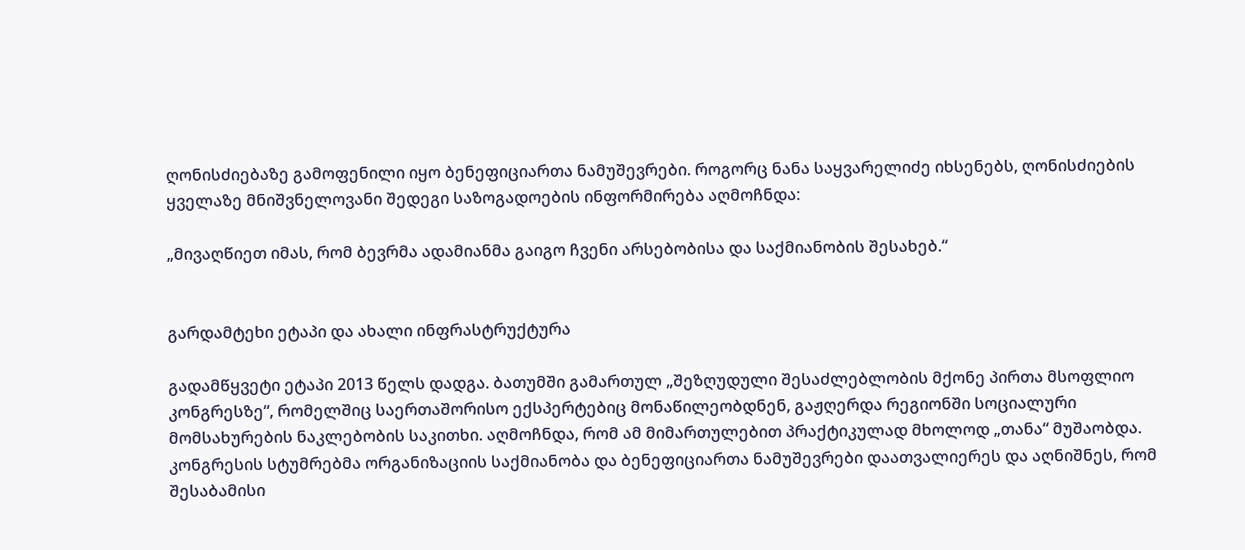ღონისძიებაზე გამოფენილი იყო ბენეფიციართა ნამუშევრები. როგორც ნანა საყვარელიძე იხსენებს, ღონისძიების ყველაზე მნიშვნელოვანი შედეგი საზოგადოების ინფორმირება აღმოჩნდა:

„მივაღწიეთ იმას, რომ ბევრმა ადამიანმა გაიგო ჩვენი არსებობისა და საქმიანობის შესახებ.“


გარდამტეხი ეტაპი და ახალი ინფრასტრუქტურა

გადამწყვეტი ეტაპი 2013 წელს დადგა. ბათუმში გამართულ „შეზღუდული შესაძლებლობის მქონე პირთა მსოფლიო კონგრესზე“, რომელშიც საერთაშორისო ექსპერტებიც მონაწილეობდნენ, გაჟღერდა რეგიონში სოციალური მომსახურების ნაკლებობის საკითხი. აღმოჩნდა, რომ ამ მიმართულებით პრაქტიკულად მხოლოდ „თანა“ მუშაობდა. კონგრესის სტუმრებმა ორგანიზაციის საქმიანობა და ბენეფიციართა ნამუშევრები დაათვალიერეს და აღნიშნეს, რომ შესაბამისი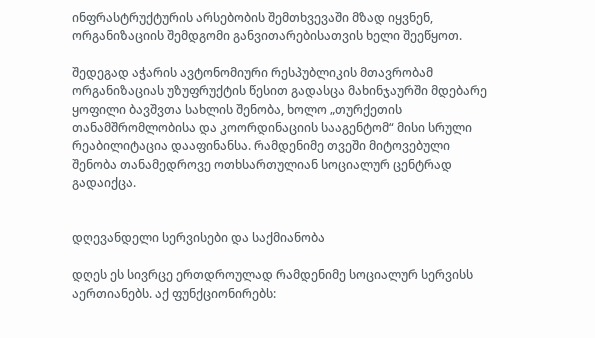ინფრასტრუქტურის არსებობის შემთხვევაში მზად იყვნენ, ორგანიზაციის შემდგომი განვითარებისათვის ხელი შეეწყოთ.

შედეგად აჭარის ავტონომიური რესპუბლიკის მთავრობამ ორგანიზაციას უზუფრუქტის წესით გადასცა მახინჯაურში მდებარე ყოფილი ბავშვთა სახლის შენობა, ხოლო „თურქეთის თანამშრომლობისა და კოორდინაციის სააგენტომ“ მისი სრული რეაბილიტაცია დააფინანსა. რამდენიმე თვეში მიტოვებული შენობა თანამედროვე ოთხსართულიან სოციალურ ცენტრად გადაიქცა.


დღევანდელი სერვისები და საქმიანობა

დღეს ეს სივრცე ერთდროულად რამდენიმე სოციალურ სერვისს აერთიანებს. აქ ფუნქციონირებს: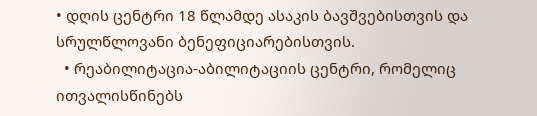• დღის ცენტრი 18 წლამდე ასაკის ბავშვებისთვის და სრულწლოვანი ბენეფიციარებისთვის.
  • რეაბილიტაცია-აბილიტაციის ცენტრი, რომელიც ითვალისწინებს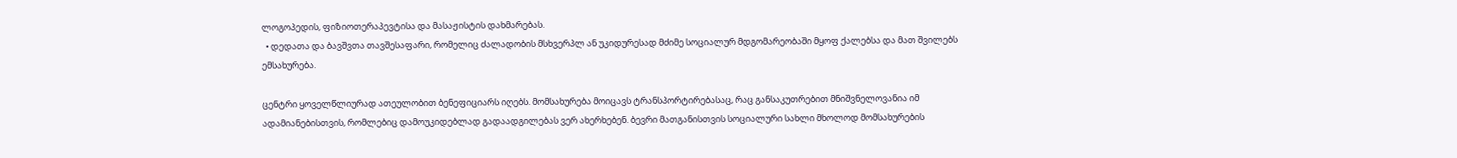ლოგოპედის, ფიზიოთერაპევტისა და მასაჟისტის დახმარებას.
  • დედათა და ბავშვთა თავშესაფარი, რომელიც ძალადობის მსხვერპლ ან უკიდურესად მძიმე სოციალურ მდგომარეობაში მყოფ ქალებსა და მათ შვილებს ემსახურება.

ცენტრი ყოველწლიურად ათეულობით ბენეფიციარს იღებს. მომსახურება მოიცავს ტრანსპორტირებასაც, რაც განსაკუთრებით მნიშვნელოვანია იმ ადამიანებისთვის, რომლებიც დამოუკიდებლად გადაადგილებას ვერ ახერხებენ. ბევრი მათგანისთვის სოციალური სახლი მხოლოდ მომსახურების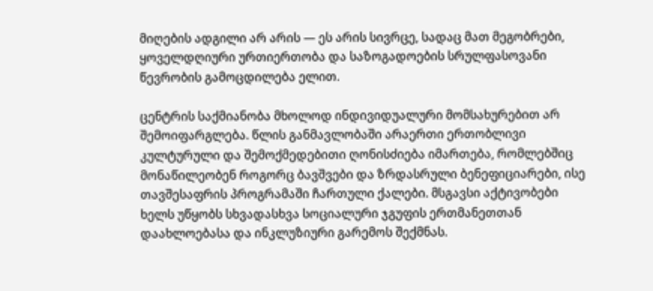მიღების ადგილი არ არის — ეს არის სივრცე, სადაც მათ მეგობრები, ყოველდღიური ურთიერთობა და საზოგადოების სრულფასოვანი წევრობის გამოცდილება ელით.

ცენტრის საქმიანობა მხოლოდ ინდივიდუალური მომსახურებით არ შემოიფარგლება. წლის განმავლობაში არაერთი ერთობლივი კულტურული და შემოქმედებითი ღონისძიება იმართება, რომლებშიც მონაწილეობენ როგორც ბავშვები და ზრდასრული ბენეფიციარები, ისე თავშესაფრის პროგრამაში ჩართული ქალები. მსგავსი აქტივობები ხელს უწყობს სხვადასხვა სოციალური ჯგუფის ერთმანეთთან დაახლოებასა და ინკლუზიური გარემოს შექმნას.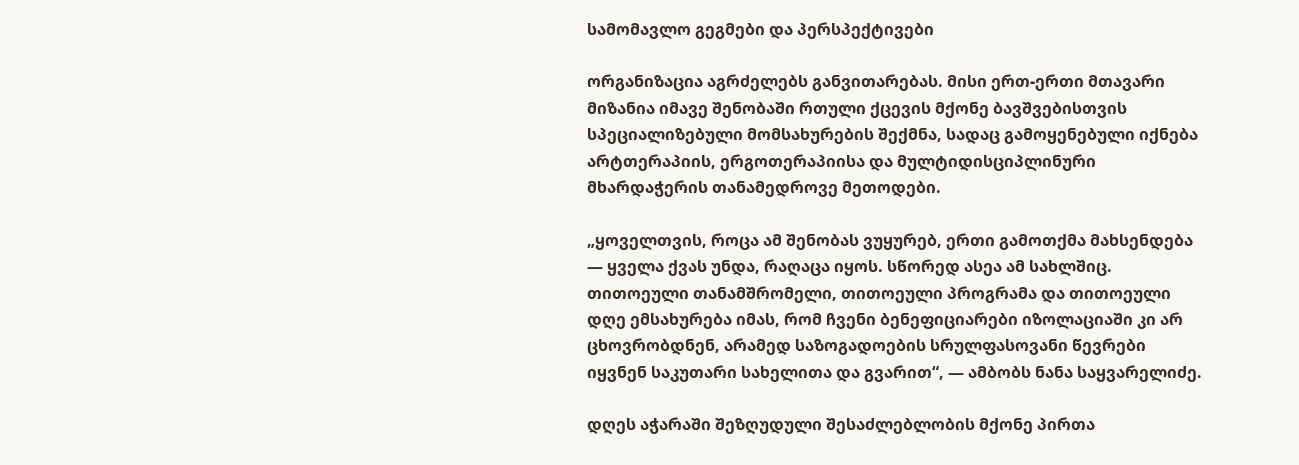სამომავლო გეგმები და პერსპექტივები

ორგანიზაცია აგრძელებს განვითარებას. მისი ერთ-ერთი მთავარი მიზანია იმავე შენობაში რთული ქცევის მქონე ბავშვებისთვის სპეციალიზებული მომსახურების შექმნა, სადაც გამოყენებული იქნება არტთერაპიის, ერგოთერაპიისა და მულტიდისციპლინური მხარდაჭერის თანამედროვე მეთოდები.

„ყოველთვის, როცა ამ შენობას ვუყურებ, ერთი გამოთქმა მახსენდება — ყველა ქვას უნდა, რაღაცა იყოს. სწორედ ასეა ამ სახლშიც. თითოეული თანამშრომელი, თითოეული პროგრამა და თითოეული დღე ემსახურება იმას, რომ ჩვენი ბენეფიციარები იზოლაციაში კი არ ცხოვრობდნენ, არამედ საზოგადოების სრულფასოვანი წევრები იყვნენ საკუთარი სახელითა და გვარით“, — ამბობს ნანა საყვარელიძე.

დღეს აჭარაში შეზღუდული შესაძლებლობის მქონე პირთა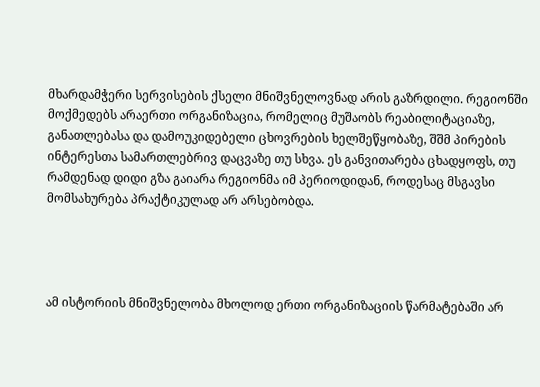მხარდამჭერი სერვისების ქსელი მნიშვნელოვნად არის გაზრდილი. რეგიონში მოქმედებს არაერთი ორგანიზაცია, რომელიც მუშაობს რეაბილიტაციაზე, განათლებასა და დამოუკიდებელი ცხოვრების ხელშეწყობაზე, შშმ პირების ინტერესთა სამართლებრივ დაცვაზე თუ სხვა. ეს განვითარება ცხადყოფს, თუ რამდენად დიდი გზა გაიარა რეგიონმა იმ პერიოდიდან, როდესაც მსგავსი მომსახურება პრაქტიკულად არ არსებობდა.




ამ ისტორიის მნიშვნელობა მხოლოდ ერთი ორგანიზაციის წარმატებაში არ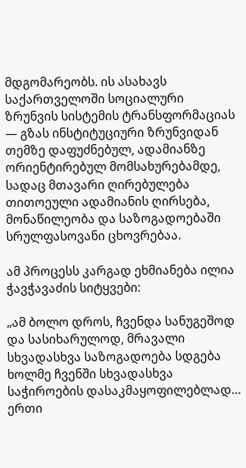მდგომარეობს. ის ასახავს საქართველოში სოციალური ზრუნვის სისტემის ტრანსფორმაციას — გზას ინსტიტუციური ზრუნვიდან თემზე დაფუძნებულ, ადამიანზე ორიენტირებულ მომსახურებამდე, სადაც მთავარი ღირებულება თითოეული ადამიანის ღირსება, მონაწილეობა და საზოგადოებაში სრულფასოვანი ცხოვრებაა.

ამ პროცესს კარგად ეხმიანება ილია ჭავჭავაძის სიტყვები:

„ამ ბოლო დროს, ჩვენდა სანუგეშოდ და სასიხარულოდ, მრავალი სხვადასხვა საზოგადოება სდგება ხოლმე ჩვენში სხვადასხვა საჭიროების დასაკმაყოფილებლად… ერთი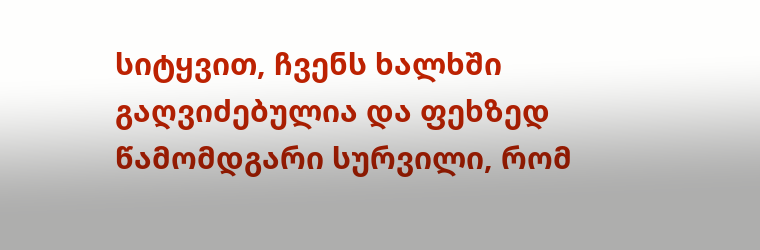სიტყვით, ჩვენს ხალხში გაღვიძებულია და ფეხზედ წამომდგარი სურვილი, რომ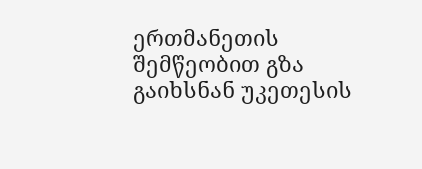ერთმანეთის შემწეობით გზა გაიხსნან უკეთესის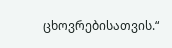ცხოვრებისათვის.“